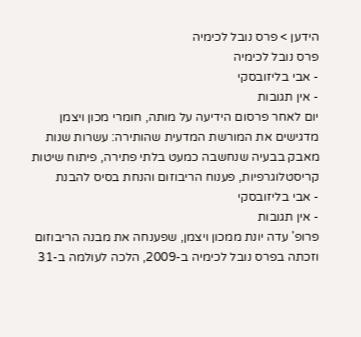הידען > פרס נובל לכימיה
פרס נובל לכימיה
- אבי בליזובסקי
- אין תגובות
יום לאחר פרסום הידיעה על מותה, חומרי מכון ויצמן מדגישים את המורשת המדעית שהותירה: עשרות שנות מאבק בבעיה שנחשבה כמעט בלתי פתירה, פיתוח שיטות קריסטלוגרפיות, פענוח הריבוזום והנחת בסיס להבנת
- אבי בליזובסקי
- אין תגובות
פרופ' עדה יונת ממכון ויצמן, שפענחה את מבנה הריבוזום וזכתה בפרס נובל לכימיה ב-2009, הלכה לעולמה ב-31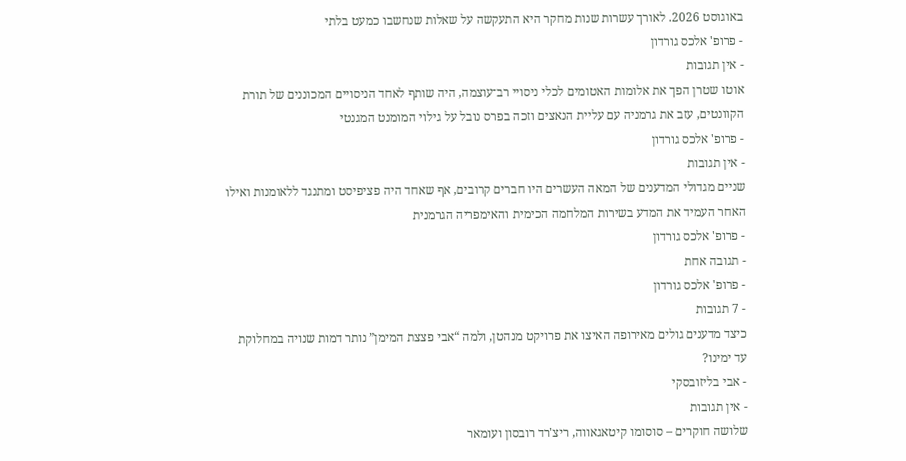באוגוסט 2026. לאורך עשרות שנות מחקר היא התעקשה על שאלות שנחשבו כמעט בלתי
- פרופ' אלכס גורדון
- אין תגובות
אוטו שטרן הפך את אלומות האטומים לכלי ניסויי רב־עוצמה, היה שותף לאחד הניסויים המכוננים של תורת הקוונטים, עזב את גרמניה עם עליית הנאצים וזכה בפרס נובל על גילוי המומנט המגנטי
- פרופ' אלכס גורדון
- אין תגובות
שניים מגדולי המדענים של המאה העשרים היו חברים קרובים, אף שאחד היה פציפיסט ומתנגד ללאומנות ואילו האחר העמיד את המדע בשירות המלחמה הכימית והאימפריה הגרמנית
- פרופ' אלכס גורדון
- תגובה אחת
- פרופ' אלכס גורדון
- 7 תגובות
כיצד מדענים גולים מאירופה האיצו את פרויקט מנהטן, ולמה “אבי פצצת המימן” נותר דמות שנויה במחלוקת עד ימינו?
- אבי בליזובסקי
- אין תגובות
שלושה חוקרים – סוסומו קיטאגאווה, ריצ'רד רובסון ועומאר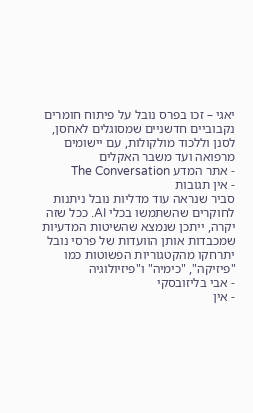יאגי – זכו בפרס נובל על פיתוח חומרים נקבוביים חדשניים שמסוגלים לאחסן, לסנן וללכוד מולקולות, עם יישומים מרפואה ועד משבר האקלים
- אתר המדע The Conversation
- אין תגובות
סביר שנראה עוד מדליות נובל ניתנות לחוקרים שהשתמשו בכלי AI. ככל שזה יקרה, ייתכן שנמצא שהשיטות המדעיות שמכבדות אותן הוועדות של פרסי נובל יתרחקו מהקטגוריות הפשוטות כמו "פיזיקה", "כימיה" ו"פיזיולוגיה
- אבי בליזובסקי
- אין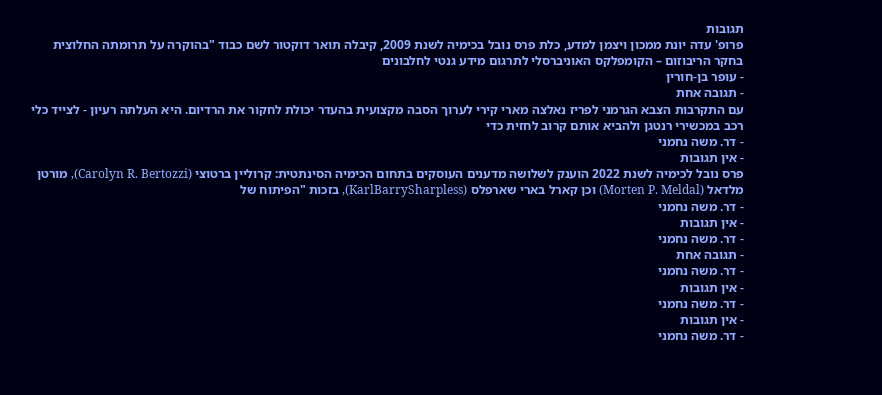תגובות
פרופ' עדה יונת ממכון ויצמן למדע, כלת פרס נובל בכימיה לשנת 2009, קיבלה תואר דוקטור לשם כבוד "בהוקרה על תרומתה החלוצית בחקר הריבוזום – הקומפלקס האוניברסלי לתרגום מידע גנטי לחלבונים
- עופר בן-חורין
- תגובה אחת
עם התקרבות הצבא הגרמני לפריז נאלצה מארי קירי לערוך הסבה מקצועית בהעדר יכולת לחקור את הרדיום. היא העלתה רעיון - לצייד כלי רכב במכשירי רנטגן ולהביא אותם קרוב לחזית כדי
- דר. משה נחמני
- אין תגובות
פרס נובל לכימיה לשנת 2022 הוענק לשלושה מדענים העוסקים בתחום הכימיה הסינתטית: קרוליין ברטוצי (Carolyn R. Bertozzi), מורטן מלדאל (Morten P. Meldal) וכן קארל בארי שארפלס (KarlBarrySharpless), בזכות "הפיתוח של
- דר. משה נחמני
- אין תגובות
- דר. משה נחמני
- תגובה אחת
- דר. משה נחמני
- אין תגובות
- דר. משה נחמני
- אין תגובות
- דר. משה נחמני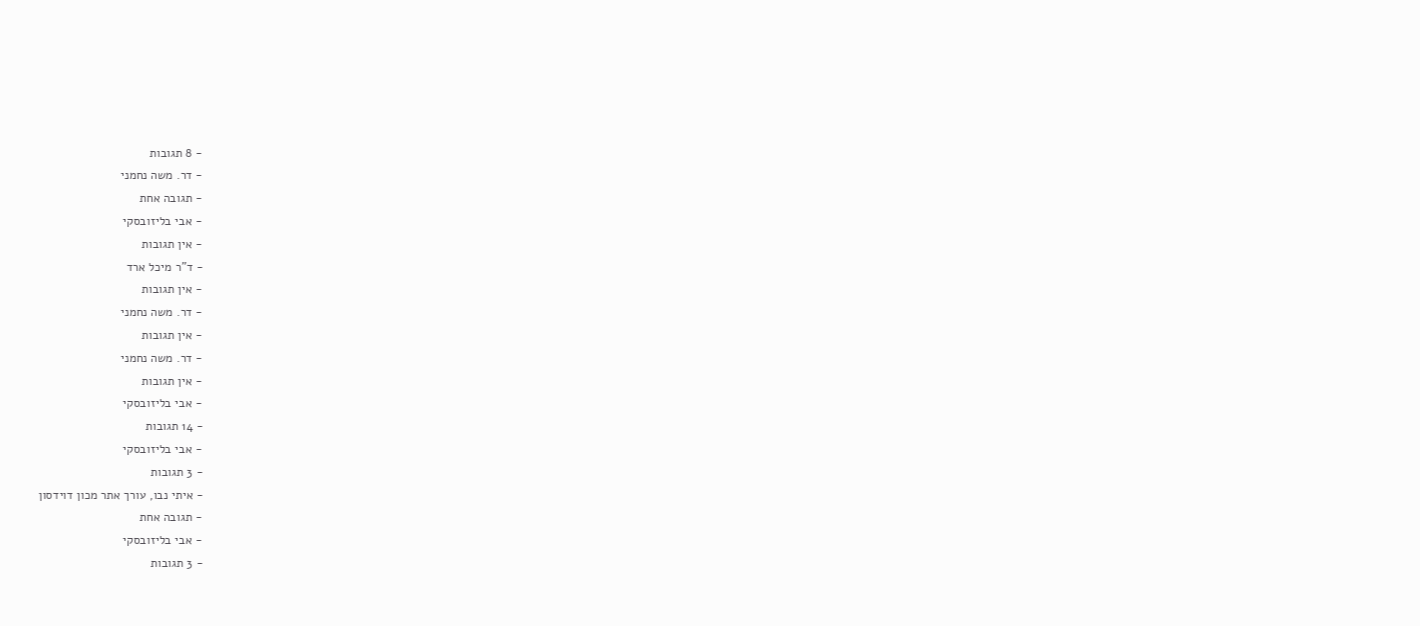- 8 תגובות
- דר. משה נחמני
- תגובה אחת
- אבי בליזובסקי
- אין תגובות
- ד"ר מיכל ארד
- אין תגובות
- דר. משה נחמני
- אין תגובות
- דר. משה נחמני
- אין תגובות
- אבי בליזובסקי
- 14 תגובות
- אבי בליזובסקי
- 3 תגובות
- איתי נבו, עורך אתר מכון דוידסון
- תגובה אחת
- אבי בליזובסקי
- 3 תגובות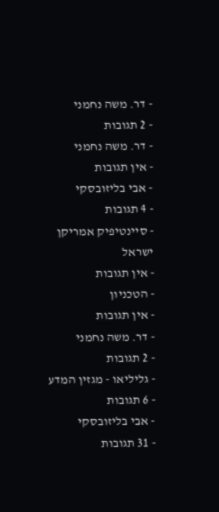- דר. משה נחמני
- 2 תגובות
- דר. משה נחמני
- אין תגובות
- אבי בליזובסקי
- 4 תגובות
- סיינטיפיק אמריקן ישראל
- אין תגובות
- הטכניון
- אין תגובות
- דר. משה נחמני
- 2 תגובות
- גליליאו - מגזין המדע
- 6 תגובות
- אבי בליזובסקי
- 31 תגובות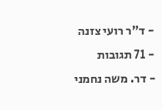- ד"ר רועי צזנה
- 71 תגובות
- דר. משה נחמני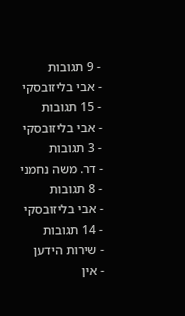- 9 תגובות
- אבי בליזובסקי
- 15 תגובות
- אבי בליזובסקי
- 3 תגובות
- דר. משה נחמני
- 8 תגובות
- אבי בליזובסקי
- 14 תגובות
- שירות הידען
- אין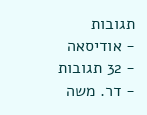תגובות
- אודיסאה
- 32 תגובות
- דר. משה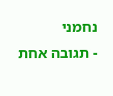נחמני
- תגובה אחת